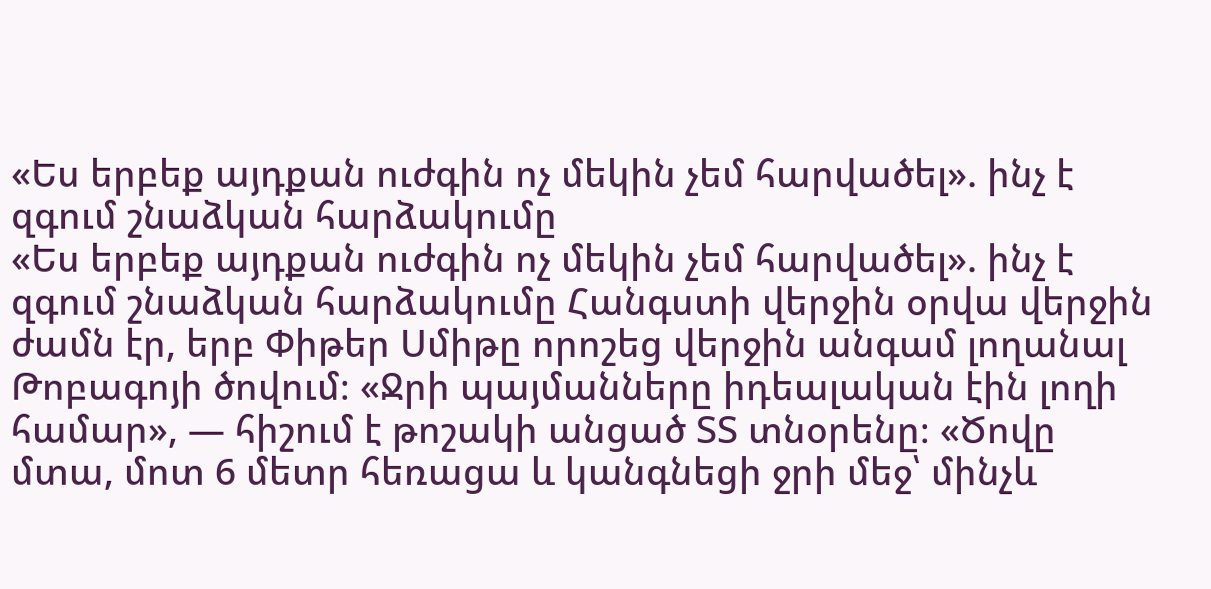«Ես երբեք այդքան ուժգին ոչ մեկին չեմ հարվածել». ինչ է զգում շնաձկան հարձակումը
«Ես երբեք այդքան ուժգին ոչ մեկին չեմ հարվածել». ինչ է զգում շնաձկան հարձակումը Հանգստի վերջին օրվա վերջին ժամն էր, երբ Փիթեր Սմիթը որոշեց վերջին անգամ լողանալ Թոբագոյի ծովում։ «Ջրի պայմանները իդեալական էին լողի համար», — հիշում է թոշակի անցած ՏՏ տնօրենը։ «Ծովը մտա, մոտ 6 մետր հեռացա և կանգնեցի ջրի մեջ՝ մինչև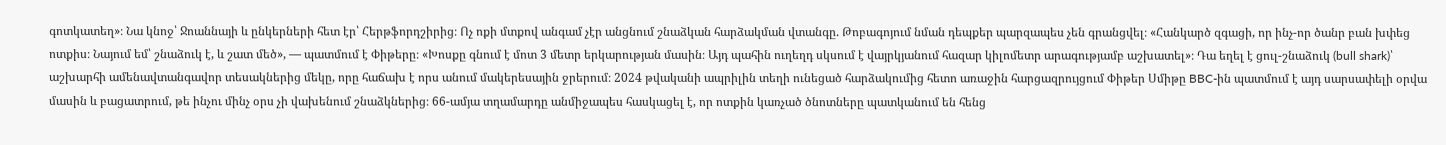գոտկատեղ»։ Նա կնոջ՝ Ջոաննայի և ընկերների հետ էր՝ Հերթֆորդշիրից։ Ոչ ոքի մտքով անգամ չէր անցնում շնաձկան հարձակման վտանգը. Թոբագոյում նման դեպքեր պարզապես չեն գրանցվել։ «Հանկարծ զգացի, որ ինչ-որ ծանր բան խփեց ոտքիս։ Նայում եմ՝ շնաձուկ է, և շատ մեծ», — պատմում է Փիթերը։ «Խոսքը գնում է մոտ 3 մետր երկարության մասին։ Այդ պահին ուղեղդ սկսում է վայրկյանում հազար կիլոմետր արագությամբ աշխատել»։ Դա եղել է ցուլ-շնաձուկ (bull shark)՝ աշխարհի ամենավտանգավոր տեսակներից մեկը, որը հաճախ է որս անում մակերեսային ջրերում։ 2024 թվականի ապրիլին տեղի ունեցած հարձակումից հետո առաջին հարցազրույցում Փիթեր Սմիթը BBC-ին պատմում է այդ սարսափելի օրվա մասին և բացատրում, թե ինչու մինչ օրս չի վախենում շնաձկներից։ 66-ամյա տղամարդը անմիջապես հասկացել է, որ ոտքին կառչած ծնոտները պատկանում են հենց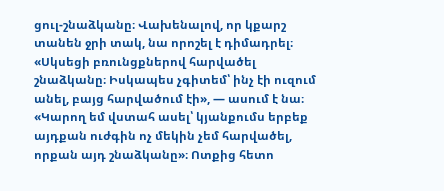ցուլ-շնաձկանը։ Վախենալով, որ կքարշ տանեն ջրի տակ, նա որոշել է դիմադրել։ «Սկսեցի բռունցքներով հարվածել շնաձկանը։ Իսկապես չգիտեմ՝ ինչ էի ուզում անել, բայց հարվածում էի», — ասում է նա։ «Կարող եմ վստահ ասել՝ կյանքումս երբեք այդքան ուժգին ոչ մեկին չեմ հարվածել, որքան այդ շնաձկանը»։ Ոտքից հետո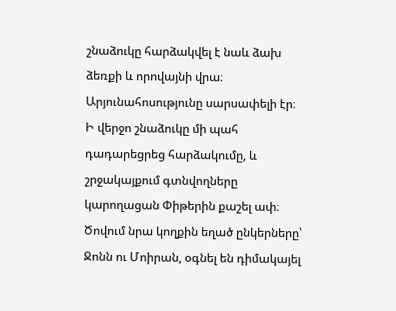շնաձուկը հարձակվել է նաև ձախ ձեռքի և որովայնի վրա։ Արյունահոսությունը սարսափելի էր։ Ի վերջո շնաձուկը մի պահ դադարեցրեց հարձակումը, և շրջակայքում գտնվողները կարողացան Փիթերին քաշել ափ։ Ծովում նրա կողքին եղած ընկերները՝ Ջոնն ու Մոիրան, օգնել են դիմակայել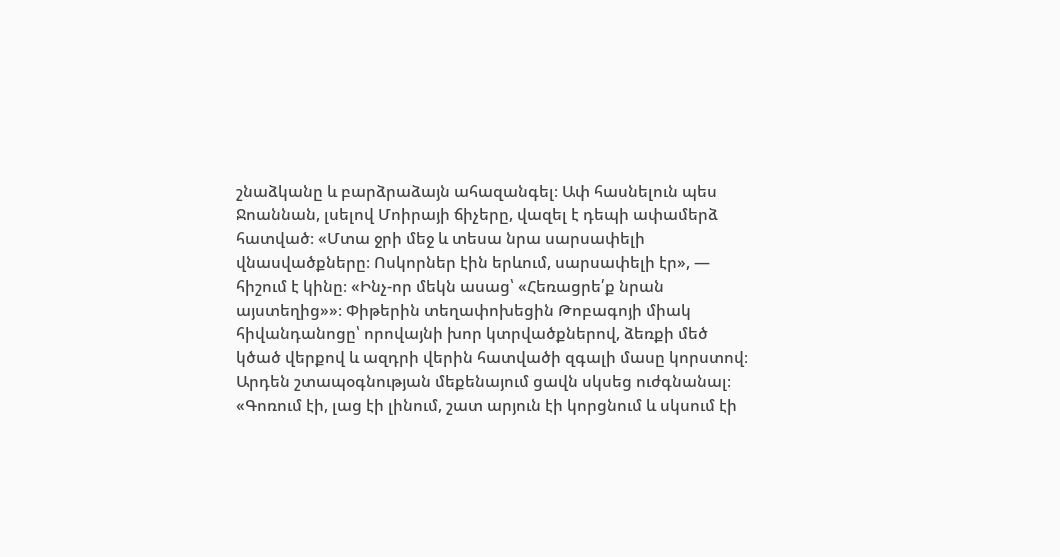շնաձկանը և բարձրաձայն ահազանգել։ Ափ հասնելուն պես Ջոաննան, լսելով Մոիրայի ճիչերը, վազել է դեպի ափամերձ հատված։ «Մտա ջրի մեջ և տեսա նրա սարսափելի վնասվածքները։ Ոսկորներ էին երևում, սարսափելի էր», — հիշում է կինը։ «Ինչ-որ մեկն ասաց՝ «Հեռացրե՛ք նրան այստեղից»»։ Փիթերին տեղափոխեցին Թոբագոյի միակ հիվանդանոցը՝ որովայնի խոր կտրվածքներով, ձեռքի մեծ կծած վերքով և ազդրի վերին հատվածի զգալի մասը կորստով։ Արդեն շտապօգնության մեքենայում ցավն սկսեց ուժգնանալ։ «Գոռում էի, լաց էի լինում, շատ արյուն էի կորցնում և սկսում էի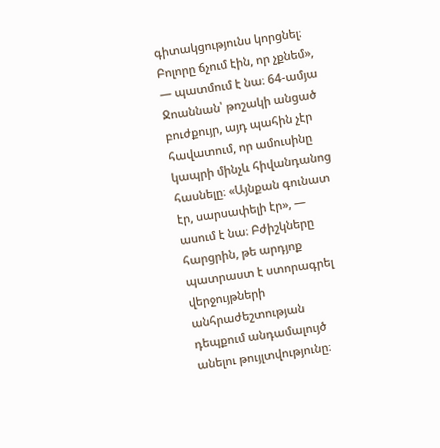գիտակցությունս կորցնել։ Բոլորը ճչում էին, որ չքնեմ», — պատմում է նա։ 64-ամյա Ջոաննան՝ թոշակի անցած բուժքույր, այդ պահին չէր հավատում, որ ամուսինը կապրի մինչև հիվանդանոց հասնելը։ «Այնքան գունատ էր, սարսափելի էր», — ասում է նա։ Բժիշկները հարցրին, թե արդյոք պատրաստ է ստորագրել վերջույթների անհրաժեշտության դեպքում անդամալույծ անելու թույլտվությունը։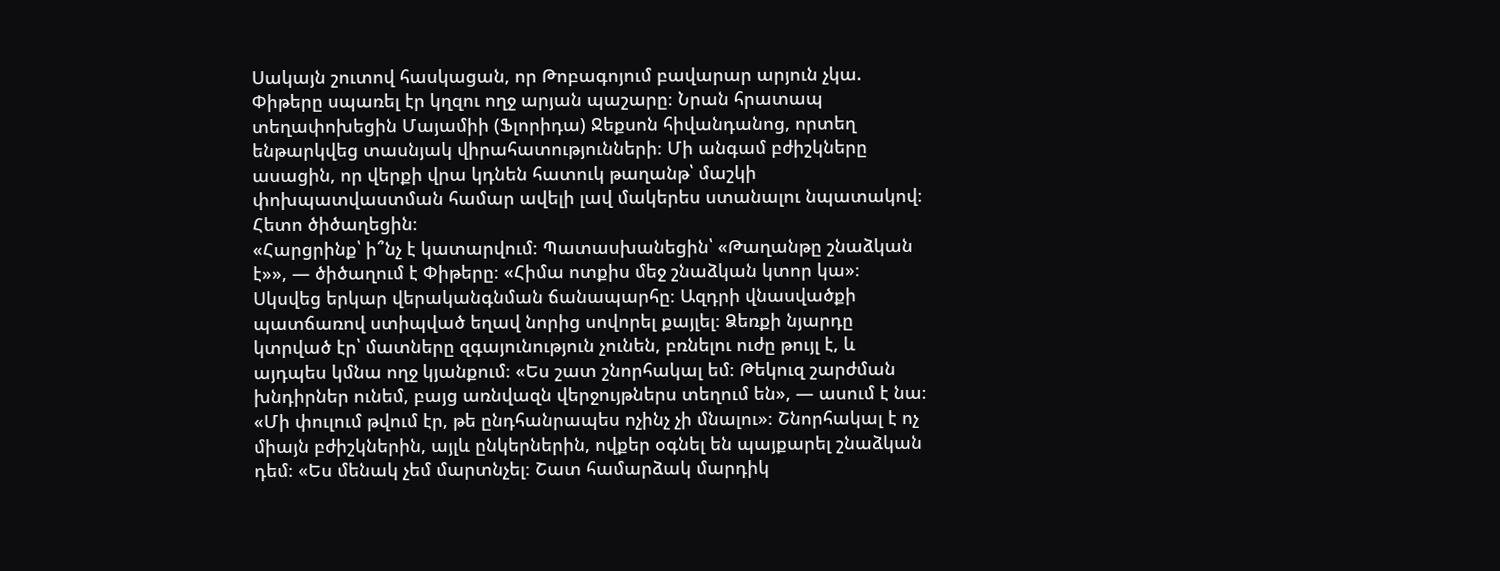Սակայն շուտով հասկացան, որ Թոբագոյում բավարար արյուն չկա. Փիթերը սպառել էր կղզու ողջ արյան պաշարը։ Նրան հրատապ տեղափոխեցին Մայամիի (Ֆլորիդա) Ջեքսոն հիվանդանոց, որտեղ ենթարկվեց տասնյակ վիրահատությունների։ Մի անգամ բժիշկները ասացին, որ վերքի վրա կդնեն հատուկ թաղանթ՝ մաշկի փոխպատվաստման համար ավելի լավ մակերես ստանալու նպատակով։ Հետո ծիծաղեցին։
«Հարցրինք՝ ի՞նչ է կատարվում։ Պատասխանեցին՝ «Թաղանթը շնաձկան է»», — ծիծաղում է Փիթերը։ «Հիմա ոտքիս մեջ շնաձկան կտոր կա»։ Սկսվեց երկար վերականգնման ճանապարհը։ Ազդրի վնասվածքի պատճառով ստիպված եղավ նորից սովորել քայլել։ Ձեռքի նյարդը կտրված էր՝ մատները զգայունություն չունեն, բռնելու ուժը թույլ է, և այդպես կմնա ողջ կյանքում։ «Ես շատ շնորհակալ եմ։ Թեկուզ շարժման խնդիրներ ունեմ, բայց առնվազն վերջույթներս տեղում են», — ասում է նա։ «Մի փուլում թվում էր, թե ընդհանրապես ոչինչ չի մնալու»։ Շնորհակալ է ոչ միայն բժիշկներին, այլև ընկերներին, ովքեր օգնել են պայքարել շնաձկան դեմ։ «Ես մենակ չեմ մարտնչել։ Շատ համարձակ մարդիկ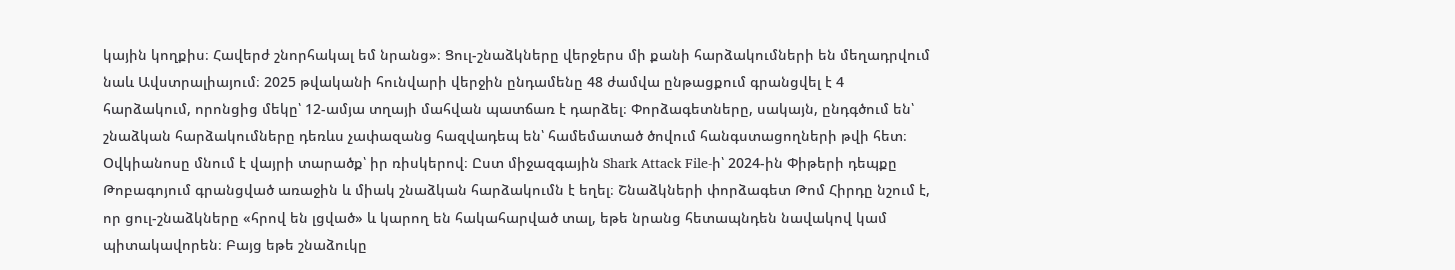կային կողքիս։ Հավերժ շնորհակալ եմ նրանց»։ Ցուլ-շնաձկները վերջերս մի քանի հարձակումների են մեղադրվում նաև Ավստրալիայում։ 2025 թվականի հունվարի վերջին ընդամենը 48 ժամվա ընթացքում գրանցվել է 4 հարձակում, որոնցից մեկը՝ 12-ամյա տղայի մահվան պատճառ է դարձել։ Փորձագետները, սակայն, ընդգծում են՝ շնաձկան հարձակումները դեռևս չափազանց հազվադեպ են՝ համեմատած ծովում հանգստացողների թվի հետ։ Օվկիանոսը մնում է վայրի տարածք՝ իր ռիսկերով։ Ըստ միջազգային Shark Attack File-ի՝ 2024-ին Փիթերի դեպքը Թոբագոյում գրանցված առաջին և միակ շնաձկան հարձակումն է եղել։ Շնաձկների փորձագետ Թոմ Հիրդը նշում է, որ ցուլ-շնաձկները «հրով են լցված» և կարող են հակահարված տալ, եթե նրանց հետապնդեն նավակով կամ պիտակավորեն։ Բայց եթե շնաձուկը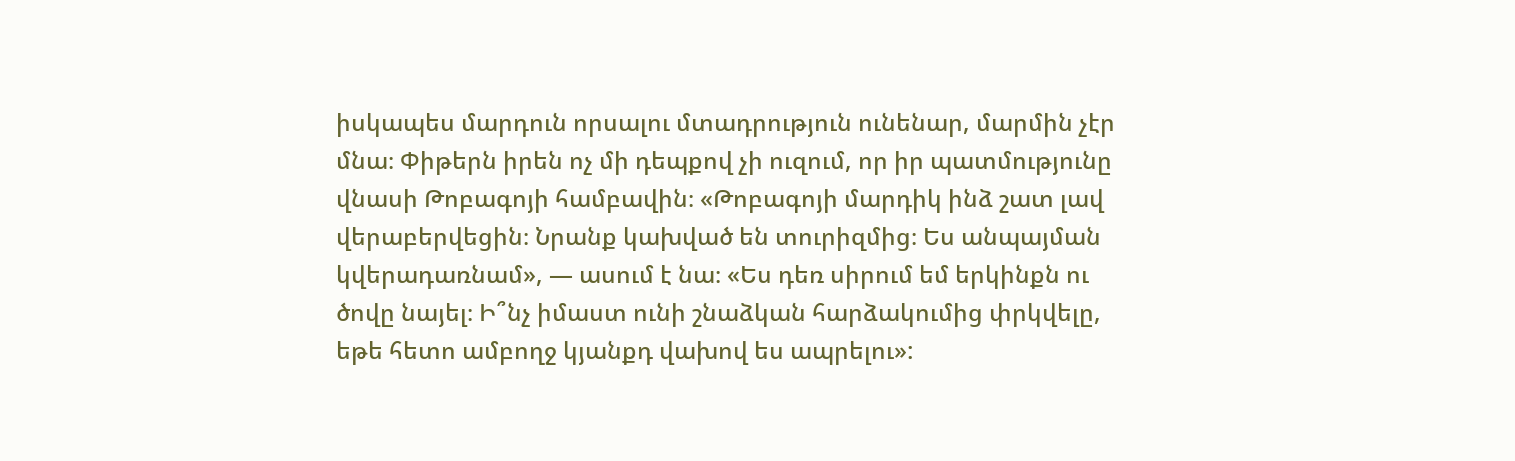իսկապես մարդուն որսալու մտադրություն ունենար, մարմին չէր մնա։ Փիթերն իրեն ոչ մի դեպքով չի ուզում, որ իր պատմությունը վնասի Թոբագոյի համբավին։ «Թոբագոյի մարդիկ ինձ շատ լավ վերաբերվեցին։ Նրանք կախված են տուրիզմից։ Ես անպայման կվերադառնամ», — ասում է նա։ «Ես դեռ սիրում եմ երկինքն ու ծովը նայել։ Ի՞նչ իմաստ ունի շնաձկան հարձակումից փրկվելը, եթե հետո ամբողջ կյանքդ վախով ես ապրելու»: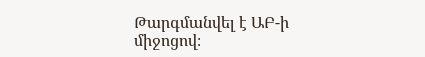Թարգմանվել է ԱԲ-ի միջոցով։